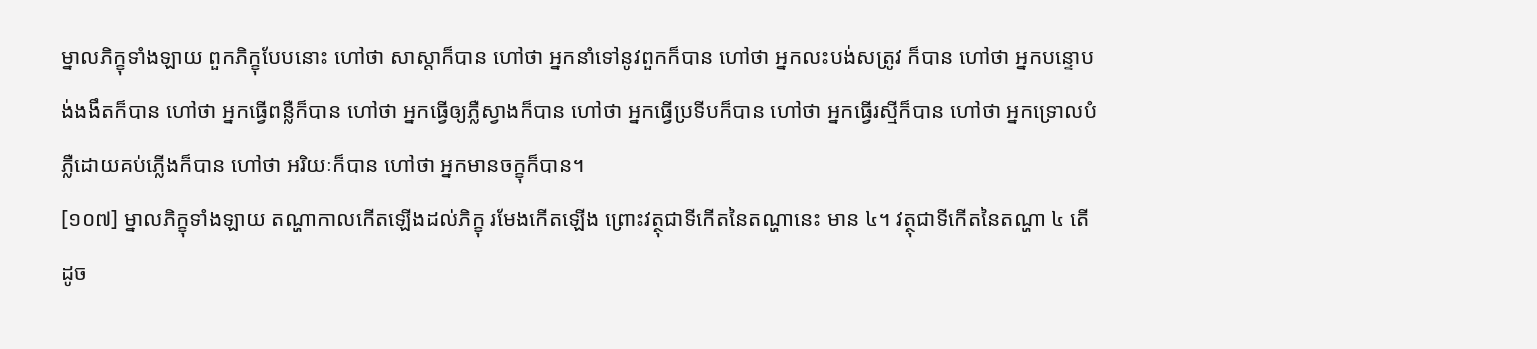ម្នាលភិក្ខុទាំងឡាយ ពួកភិក្ខុបែបនោះ ហៅថា សាស្តាក៏បាន ហៅថា អ្នកនាំទៅនូវពួកក៏បាន ហៅថា អ្នកលះបង់សត្រូវ ក៏បាន ហៅថា អ្នកបន្ទោបង់ងងឹតក៏បាន ហៅថា អ្នកធ្វើពន្លឺក៏បាន ហៅថា អ្នកធ្វើឲ្យភ្លឺស្វាងក៏បាន ហៅថា អ្នកធ្វើប្រទីបក៏បាន ហៅថា អ្នកធ្វើរស្មីក៏បាន ហៅថា អ្នកទ្រោលបំភ្លឺដោយគប់ភ្លើងក៏បាន ហៅថា អរិយៈក៏បាន ហៅថា អ្នកមានចក្ខុក៏បាន។
[១០៧] ម្នាលភិក្ខុទាំងឡាយ តណ្ហាកាលកើតឡើងដល់ភិក្ខុ រមែងកើតឡើង ព្រោះវត្ថុជាទីកើតនៃតណ្ហានេះ មាន ៤។ វត្ថុជាទីកើតនៃតណ្ហា ៤ តើដូច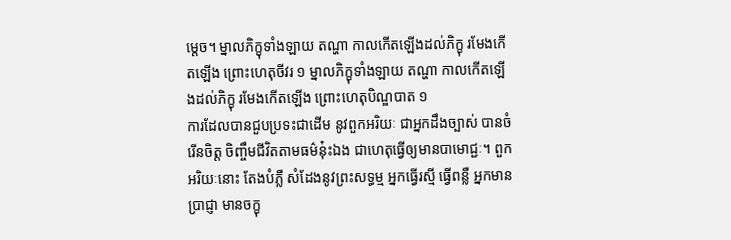ម្តេច។ ម្នាលភិក្ខុទាំងឡាយ តណ្ហា កាលកើតឡើងដល់ភិក្ខុ រមែងកើតឡើង ព្រោះហេតុចីវរ ១ ម្នាលភិក្ខុទាំងឡាយ តណ្ហា កាលកើតឡើងដល់ភិក្ខុ រមែងកើតឡើង ព្រោះហេតុបិណ្ឌបាត ១
ការដែលបានជួបប្រទះជាដើម នូវពួកអរិយៈ ជាអ្នកដឹងច្បាស់ បានចំរើនចិត្ត ចិញ្ចឹមជីវិតតាមធម៌នុ៎ះឯង ជាហេតុធ្វើឲ្យមានបាមោជ្ជៈ។ ពួកអរិយៈនោះ តែងបំភ្លឺ សំដែងនូវព្រះសទ្ធម្ម អ្នកធ្វើរស្មី ធ្វើពន្លឺ អ្នកមានប្រាជ្ញា មានចក្ខុ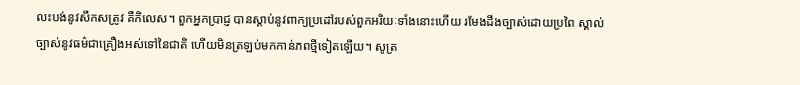លះបង់នូវសឹកសត្រូវ គឺកិលេស។ ពួកអ្នកប្រាជ្ញ បានស្តាប់នូវពាក្យប្រដៅរបស់ពួកអរិយៈទាំងនោះហើយ រមែងដឹងច្បាស់ដោយប្រពៃ ស្គាល់ច្បាស់នូវធម៌ជាគ្រឿងអស់ទៅនៃជាតិ ហើយមិនត្រឡប់មកកាន់ភពថ្មីទៀតឡើយ។ សូត្រ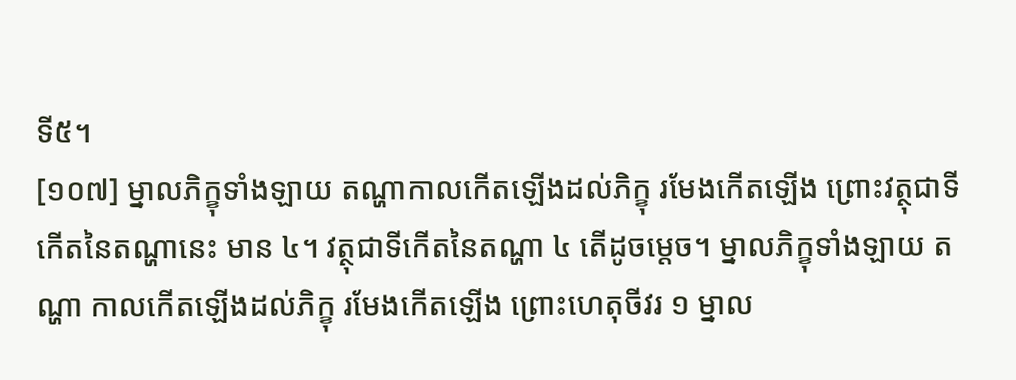ទី៥។
[១០៧] ម្នាលភិក្ខុទាំងឡាយ តណ្ហាកាលកើតឡើងដល់ភិក្ខុ រមែងកើតឡើង ព្រោះវត្ថុជាទីកើតនៃតណ្ហានេះ មាន ៤។ វត្ថុជាទីកើតនៃតណ្ហា ៤ តើដូចម្តេច។ ម្នាលភិក្ខុទាំងឡាយ តណ្ហា កាលកើតឡើងដល់ភិក្ខុ រមែងកើតឡើង ព្រោះហេតុចីវរ ១ ម្នាល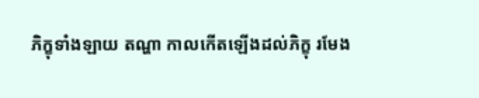ភិក្ខុទាំងឡាយ តណ្ហា កាលកើតឡើងដល់ភិក្ខុ រមែង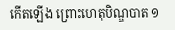កើតឡើង ព្រោះហេតុបិណ្ឌបាត ១